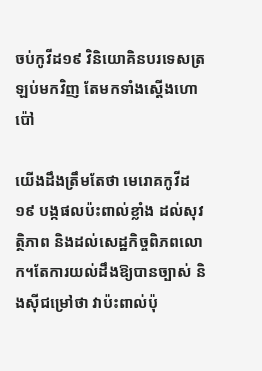ចប់កូវីដ១៩ វិនិយោគិនបរទេសត្រឡប់មកវិញ តែមកទាំងស្តើងហោប៉ៅ

យើងដឹងត្រឹមតែថា មេរោគកូវីដ១៩ បង្កផលប៉ះពាល់ខ្លាំង ដល់សុវត្ថិភាព និងដល់សេដ្ឋកិច្ចពិភពលោក។តែការយល់ដឹងឱ្យបានច្បាស់ និងស៊ីជម្រៅថា វាប៉ះពាល់ប៉ុ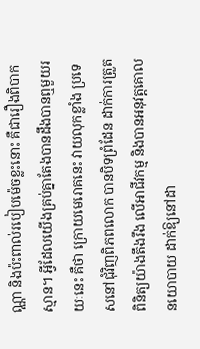ណ្ណា និងប៉ះពាល់របៀបម៉េចខ្លះនោះ គឺជារឿងពិបាកស្មាន។ អ្វីដែលយើងគ្រប់គ្នាតែងបានដឹងបានឮមួយរយៈនេះ គឺថា ក្រោយមេរោគនេះ វាយលុកខ្លាំង ប្រទេសនៅជុំវិញពិភពលោក បានបិទព្រំដែន ដាក់ការត្រួតពិនិត្យយ៉ាងតឹងរឹង លើអាជីវកម្ម និងបានអនុវត្តគោលនយោបាយ ដាក់ឱ្យនៅដា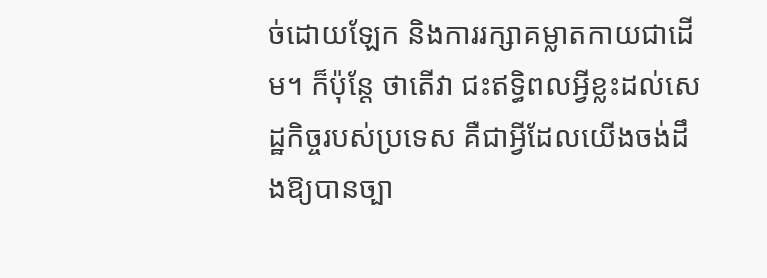ច់ដោយឡែក និងការរក្សាគម្លាតកាយជាដើម។ ក៏ប៉ុន្តែ ថាតើវា ជះឥទ្ធិពលអ្វីខ្លះដល់សេដ្ឋកិច្ចរបស់ប្រទេស គឺជាអ្វីដែលយើងចង់ដឹងឱ្យបានច្បា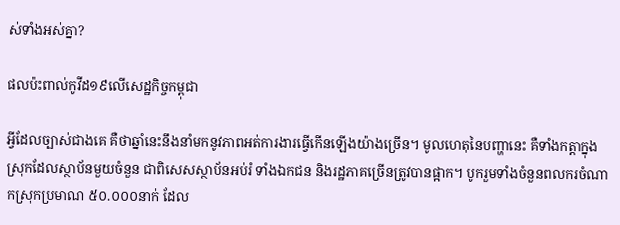ស់ទាំងអស់គ្នា?

ផលប៉ះពាល់កូវីដ១៩លើសេដ្ឋកិច្ចកម្ពុជា

អ្វីដែលច្បាស់ជាងគេ គឺថាឆ្នាំនេះនឹងនាំមកនូវភាពអត់ការងារធ្វើកើនឡើងយ៉ាងច្រើន។ មូលហេតុនៃបញ្ហានេះ គឺទាំងកត្តាក្នុងស្រុកដែលស្ថាប័នមួយចំនួន ជាពិសេសស្ថាប័នអប់រំ ទាំងឯកជន និងរដ្ឋភាគច្រើនត្រូវបានផ្អាក។ បូករួមទាំងចំនួនពលករចំណាកស្រុកប្រមាណ ៥០.០០០នាក់ ដែល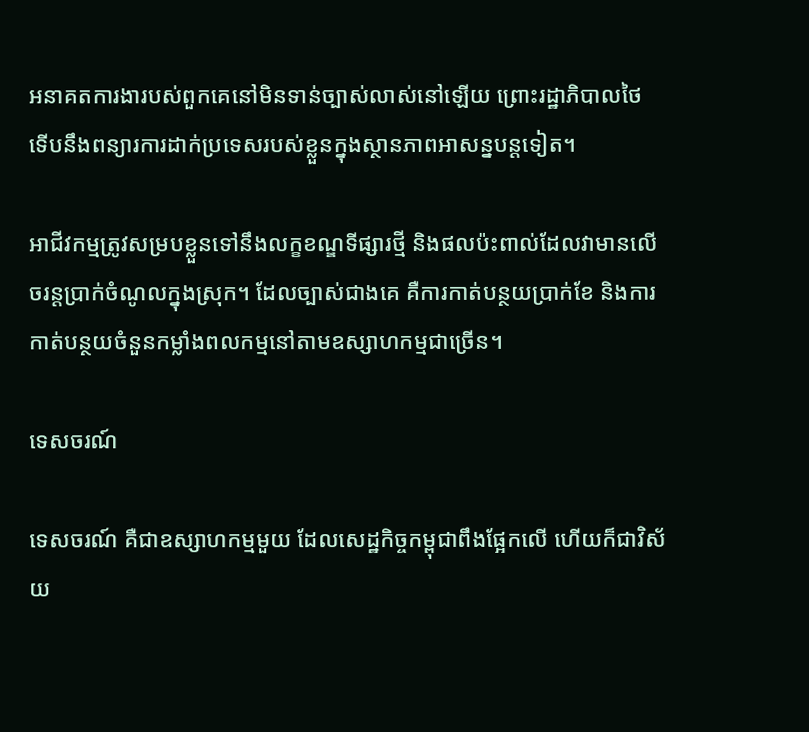អនាគតការងារបស់ពួកគេនៅមិនទាន់ច្បាស់លាស់នៅឡើយ ព្រោះរដ្ឋាភិបាលថៃ ទើបនឹងពន្យារការដាក់ប្រទេសរបស់ខ្លួនក្នុងស្ថានភាពអាសន្នបន្តទៀត។

អាជីវកម្មត្រូវសម្របខ្លួនទៅនឹងលក្ខខណ្ឌទីផ្សារថ្មី និងផលប៉ះពាល់ដែលវាមានលើចរន្តប្រាក់ចំណូលក្នុងស្រុក។ ដែលច្បាស់ជាងគេ គឺការកាត់បន្ថយប្រាក់ខែ និងការកាត់បន្ថយចំនួនកម្លាំងពលកម្មនៅតាមឧស្សាហកម្មជាច្រើន។

ទេសចរណ៍

ទេសចរណ៍ គឺជាឧស្សាហកម្មមួយ ដែលសេដ្ឋកិច្ចកម្ពុជាពឹងផ្អែកលើ ហើយក៏ជាវិស័យ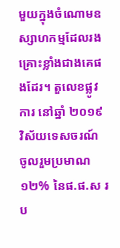មួយក្នុងចំណោមឧស្សាហកម្មដែលរងគ្រោះខ្លាំងជាងគេផងដែរ។ តួលេខផ្លូវការ នៅឆ្នាំ ២០១៩ វិស័យទេសចរណ៍ ចូលរួមប្រមាណ ១២% នៃផ.ផ.ស រប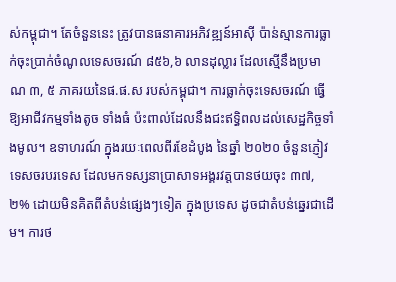ស់កម្ពុជា។ តែចំនួននេះ ត្រូវបានធនាគារអភិវឌ្ឍន៍អាស៊ី ប៉ាន់ស្មានការធ្លាក់ចុះប្រាក់ចំណូលទេសចរណ៍ ៨៥៦,៦ លានដុល្លារ ដែលស្មើនឹងប្រមាណ ៣, ៥ ភាគរយនៃផ.ផ.ស របស់កម្ពុជា។ ការធ្លាក់ចុះទេសចរណ៍ ធ្វើឱ្យអាជីវកម្មទាំងតូច ទាំងធំ ប៉ះពាល់ដែលនឹងជះឥទ្ធិពលដល់សេដ្ឋកិច្ចទាំងមូល។ ឧទាហរណ៍ ក្នុងរយៈពេលពីរខែដំបូង នៃឆ្នាំ ២០២០ ចំនួនភ្ញៀវទេសចរបរទេស ដែលមកទស្សនាប្រាសាទអង្គរវត្តបានថយចុះ ៣៧,២% ដោយមិនគិតពីតំបន់ផ្សេងៗទៀត ក្នុងប្រទេស ដូចជាតំបន់ឆ្នេរជាដើម។ ការថ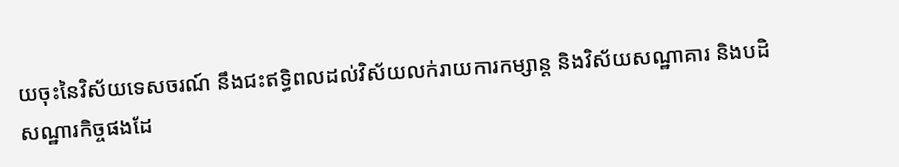យចុះនៃវិស័យទេសចរណ៍ នឹងជះឥទ្ធិពលដល់វិស័យលក់រាយការកម្សាន្ត និងវិស័យសណ្ឋាគារ និងបដិសណ្ឋារកិច្ចផងដែ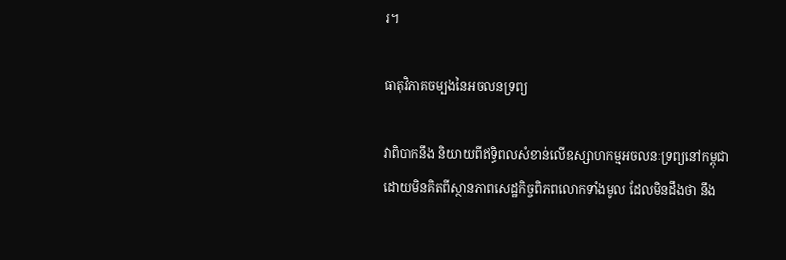រ។

ធាតុវិភាគចម្បងនៃអចលនទ្រព្យ

វាពិបាកនឹង និយាយពីឥទ្ធិពលសំខាន់លើឧស្សាហកម្មអចលនៈទ្រព្យនៅកម្ពុជា ដោយមិនគិតពីស្ថានភាពសេដ្ឋកិច្ចពិភពលោកទាំងមូល ដែលមិនដឹងថា នឹង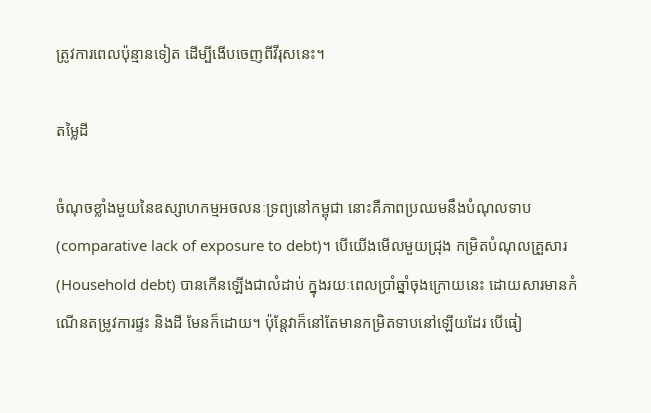ត្រូវការពេលប៉ុន្មានទៀត ដើម្បីងើបចេញពីវីរុសនេះ។

តម្លៃដី

ចំណុចខ្លាំងមួយនៃឧស្សាហកម្មអចលនៈទ្រព្យនៅកម្ពុជា នោះគឺភាពប្រឈមនឹងបំណុលទាប (comparative lack of exposure to debt)។ បើយើងមើលមួយជ្រុង កម្រិតបំណុលគ្រួសារ (Household debt) បានកើនឡើងជាលំដាប់ ក្នុងរយៈពេលប្រាំឆ្នាំចុងក្រោយនេះ ដោយសារមានកំណើនតម្រូវការផ្ទះ និងដី មែនក៏ដោយ។ ប៉ុន្តែវាក៏នៅតែមានកម្រិតទាបនៅឡើយដែរ បើធៀ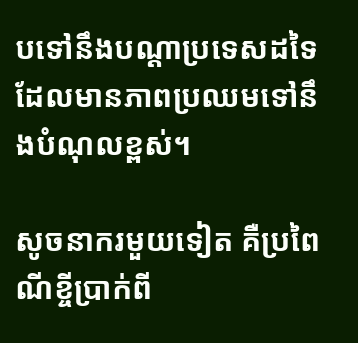បទៅនឹងបណ្តាប្រទេសដទៃដែលមានភាពប្រឈមទៅនឹងបំណុលខ្ពស់។

សូចនាករមួយទៀត គឺប្រពៃណីខ្ចីប្រាក់ពី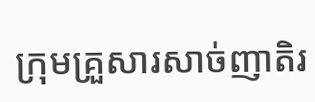ក្រុមគ្រួសារសាច់ញាតិរ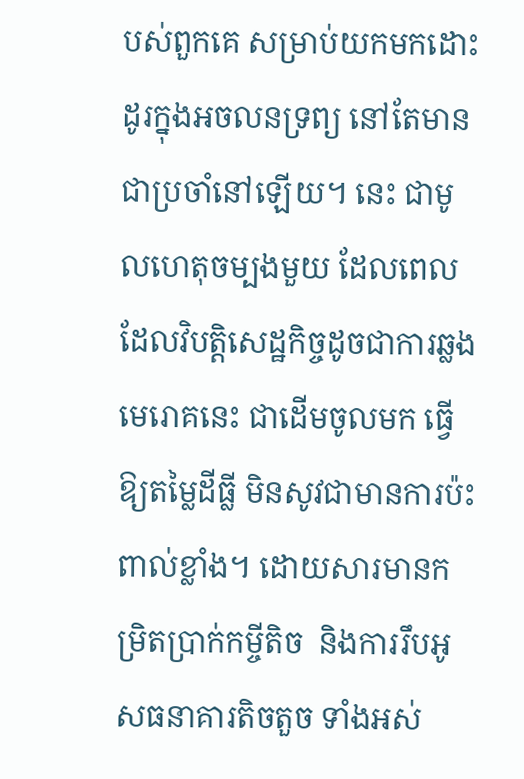បស់ពួកគេ សម្រាប់យកមកដោះដូរក្នុងអចលនទ្រព្យ នៅតែមានជាប្រចាំនៅឡើយ។ នេះ ជាមូលហេតុចម្បងមួយ ដែលពេលដែលវិបត្តិសេដ្ឋកិច្ចដូចជាការឆ្លងមេរោគនេះ ជាដើមចូលមក ធ្វើឱ្យតម្លៃដីធ្លី មិនសូវជាមានការប៉ះពាល់ខ្លាំង។ ដោយសារមានកម្រិតប្រាក់កម្ចីតិច  និងការរឹបអូសធនាគារតិចតួច ទាំងអស់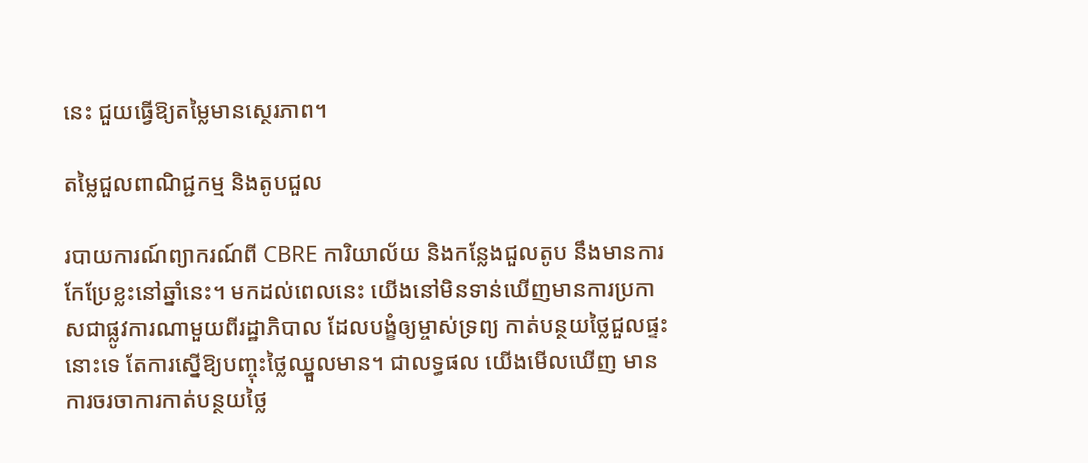នេះ ជួយធ្វើឱ្យតម្លៃមានស្ថេរភាព។

តម្លៃជួលពាណិជ្ជកម្ម និងតូបជួល

របាយការណ៍ព្យាករណ៍ពី CBRE ការិយាល័យ និងកន្លែងជួលតូប នឹងមានការកែប្រែខ្លះនៅឆ្នាំនេះ។ មកដល់ពេលនេះ យើងនៅមិនទាន់ឃើញមានការប្រកាសជាផ្លូវការណាមួយពីរដ្ឋាភិបាល ដែលបង្ខំឲ្យម្ចាស់ទ្រព្យ កាត់បន្ថយថ្លៃជួលផ្ទះនោះទេ តែការស្នើឱ្យបញ្ចុះថ្លៃឈ្នួលមាន។ ជាលទ្ធផល យើងមើលឃើញ មានការចរចាការកាត់បន្ថយថ្លៃ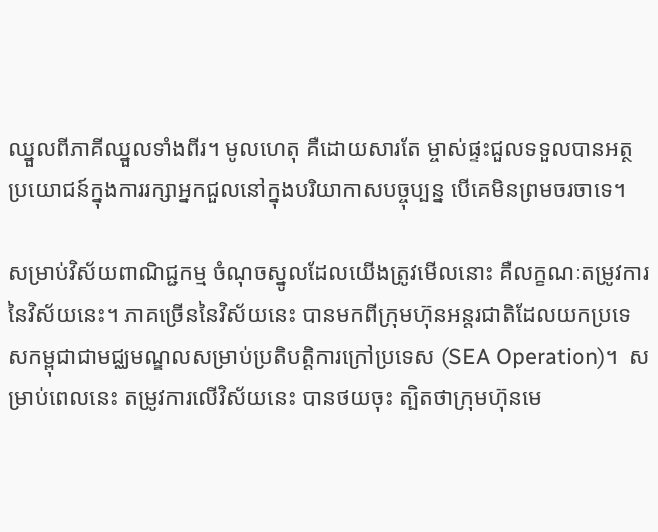ឈ្នួលពីភាគីឈ្នួលទាំងពីរ។ មូលហេតុ គឺដោយសារតែ ម្ចាស់ផ្ទះជួលទទួលបានអត្ថប្រយោជន៍ក្នុងការរក្សាអ្នកជួលនៅក្នុងបរិយាកាសបច្ចុប្បន្ន បើគេមិនព្រមចរចាទេ។

សម្រាប់វិស័យពាណិជ្ជកម្ម ចំណុចស្នូលដែលយើងត្រូវមើលនោះ គឺលក្ខណៈតម្រូវការនៃវិស័យនេះ។ ភាគច្រើននៃវិស័យនេះ បានមកពីក្រុមហ៊ុនអន្តរជាតិដែលយកប្រទេសកម្ពុជាជាមជ្ឈមណ្ឌលសម្រាប់ប្រតិបត្តិការក្រៅប្រទេស (SEA Operation)។  សម្រាប់ពេលនេះ តម្រូវការលើវិស័យនេះ បានថយចុះ ត្បិតថាក្រុមហ៊ុនមេ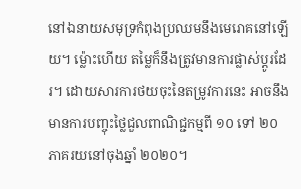នៅឯនាយសមុទ្រកំពុងប្រឈមនឹងមេរោគនៅឡើយ។ ម៉្លោះហើយ តម្លៃក៏នឹងត្រូវមានការផ្លាស់ប្តូរដែរ។ ដោយសារការថយចុះនៃតម្រូវការនេះ អាចនឹងមានការបញ្ចុះថ្លៃជួលពាណិជ្ជកម្មពី ១០ ទៅ ២០ ភាគរយនៅចុងឆ្នាំ ២០២០។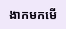ងាកមកមើ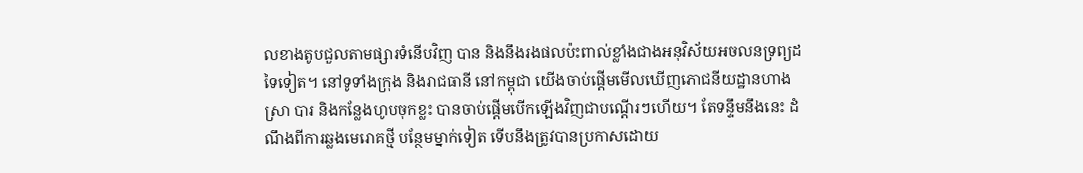លខាងតូបជួលតាមផ្សារទំនើបវិញ បាន និងនឹងរងផលប៉ះពាល់ខ្លាំងជាងអនុវិស័យអចលនទ្រព្យដទៃទៀត។ នៅទូទាំងក្រុង និងរាជធានី នៅកម្ពុជា យើងចាប់ផ្តើមមើលឃើញភោជនីយដ្ឋានហាងស្រា បារ និងកន្លែងហូបចុកខ្លះ បានចាប់ផ្តើមបើកឡើងវិញជាបណ្តើរៗហើយ។ តែទន្ទឹមនឹងនេះ ដំណឹងពីការឆ្លងមេរោគថ្មី បន្ថែមម្នាក់ទៀត ទើបនឹងត្រូវបានប្រកាសដោយ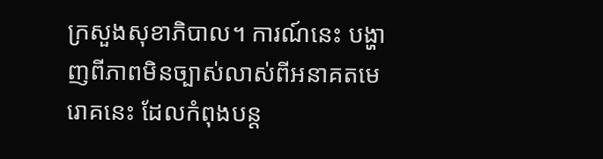ក្រសួងសុខាភិបាល។ ការណ៍នេះ បង្ហាញពីភាពមិនច្បាស់លាស់ពីអនាគតមេរោគនេះ ដែលកំពុងបន្ត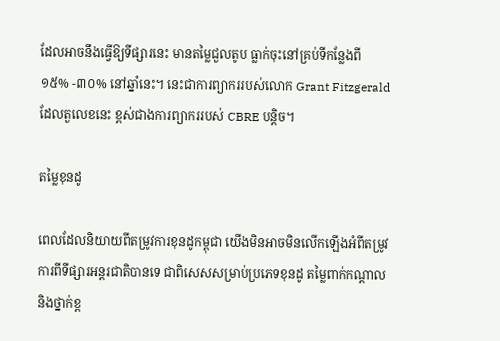ដែលអាចនឹងធ្វើឱ្យទីផ្សារនេះ មានតម្លៃជួលតូប ធ្លាក់ចុះនៅគ្រប់ទីកន្លែងពី ១៥% -៣០% នៅឆ្នាំនេះ។ នេះជាការព្យាកររបស់លោក Grant Fitzgerald ដែលតួលេខនេះ ខ្ពស់ជាងការព្យាកររបស់ CBRE បន្តិច។

តម្លៃខុនដូ

ពេលដែលនិយាយពីតម្រូវការខុនដូកម្ពុជា យើងមិនអាចមិនលើកឡើងអំពីតម្រូវការពីទីផ្សារអន្ដរជាតិបានទេ ជាពិសេសសម្រាប់ប្រភេទខុនដូ តម្លៃពាក់កណ្តាល និងថ្នាក់ខ្ព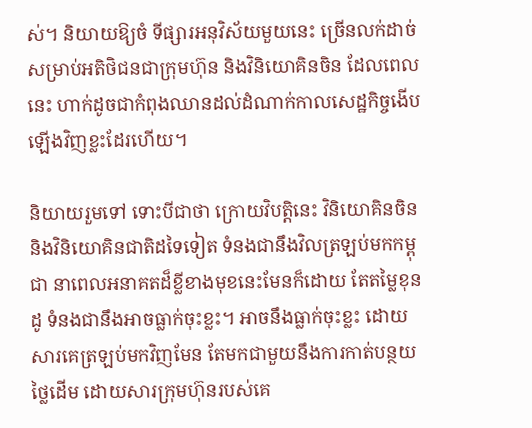ស់។ និយាយឱ្យចំ ទីផ្សារអនុវិស័យមួយនេះ ច្រើនលក់ដាច់សម្រាប់អតិថិជនជាក្រុមហ៊ុន និងវិនិយោគិនចិន ដែលពេលនេះ ហាក់ដូចជាកំពុងឈានដល់ដំណាក់កាលសេដ្ឋកិច្ចងើបឡើងវិញខ្លះដែរហើយ។

និយាយរួមទៅ ទោះបីជាថា ក្រោយវិបត្តិនេះ វិនិយោគិនចិន និងវិនិយោគិនជាតិដទៃទៀត ទំនងជានឹងវិលត្រឡប់មកកម្ពុជា នាពេលអនាគតដ៏ខ្លីខាងមុខនេះមែនក៏ដោយ តែតម្លៃខុនដូ ទំនងជានឹងអាចធ្លាក់ចុះខ្លះ។ អាចនឹងធ្លាក់ចុះខ្លះ ដោយសារគេត្រឡប់មកវិញមែន តែមកជាមួយនឹងការកាត់បន្ថយថ្លៃដើម ដោយសារក្រុមហ៊ុនរបស់គេ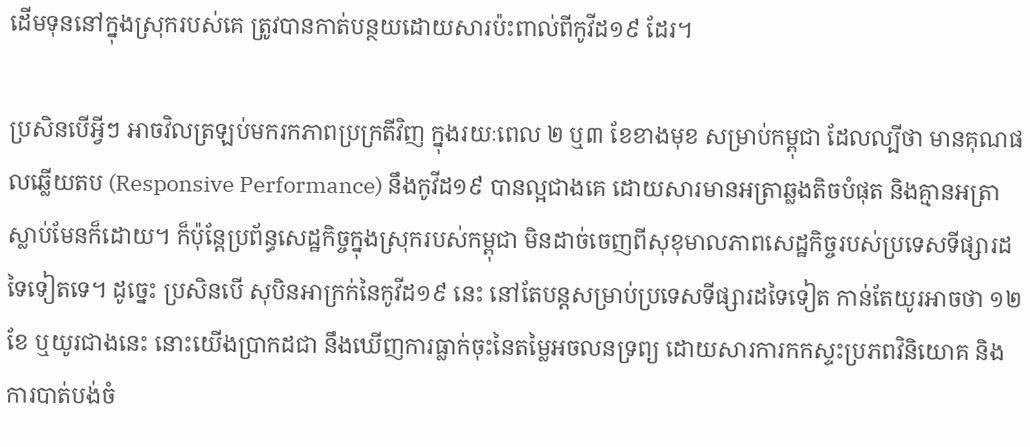ដើមទុននៅក្នុងស្រុករបស់គេ ត្រូវបានកាត់បន្ថយដោយសារប៉ះពាល់ពីកូវីដ១៩ ដែរ។

ប្រសិនបើអ្វីៗ អាចវិលត្រឡប់មករកភាពប្រក្រតីវិញ ក្នុងរយៈពេល ២ ឬ៣ ខែខាងមុខ សម្រាប់កម្ពុជា ដែលល្បីថា មានគុណផលឆ្លើយតប (Responsive Performance) នឹងកូវីដ១៩ បានល្អជាងគេ ដោយសារមានអត្រាឆ្លងតិចបំផុត និងគ្មានអត្រាស្លាប់មែនក៏ដោយ។ ក៏ប៉ុន្តែប្រព័ន្ធសេដ្ឋកិច្ចក្នុងស្រុករបស់កម្ពុជា មិនដាច់ចេញពីសុខុមាលភាពសេដ្ឋកិច្ចរបស់ប្រទេសទីផ្សារដទៃទៀតទេ។ ដូច្នេះ ប្រសិនបើ សុបិនអាក្រក់នៃកូវីដ១៩ នេះ នៅតែបន្តសម្រាប់ប្រទេសទីផ្សារដទៃទៀត កាន់តែយូរអាចថា ១២ ខែ ឬយូរជាងនេះ នោះយើងប្រាកដជា នឹងឃើញការធ្លាក់ចុះនៃតម្លៃអចលនទ្រព្យ ដោយសារការកកស្ទះប្រភពវិនិយោគ និងការបាត់បង់ចំ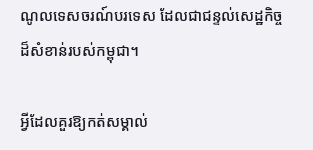ណូលទេសចរណ៍បរទេស ដែលជាជន្ទល់សេដ្ឋកិច្ចដ៏សំខាន់របស់កម្ពុជា។

អ្វីដែលគួរឱ្យកត់សម្គាល់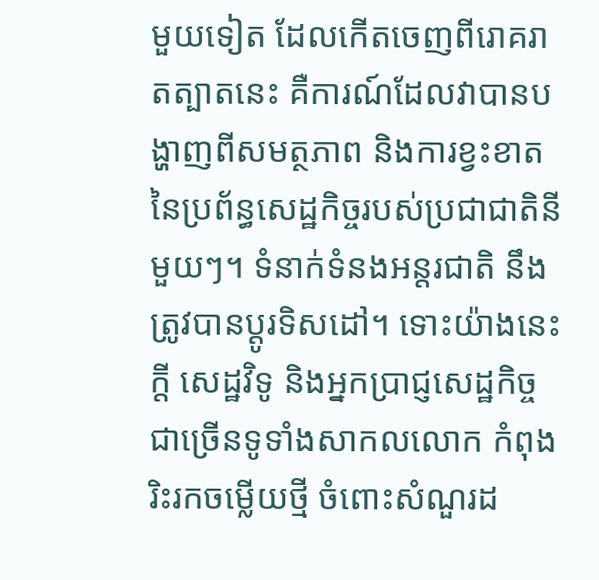មួយទៀត ដែលកើតចេញពីរោគរាតត្បាតនេះ គឺការណ៍ដែលវាបានបង្ហាញពីសមត្ថភាព និងការខ្វះខាតនៃប្រព័ន្ធសេដ្ឋកិច្ចរបស់ប្រជាជាតិនីមួយៗ។ ទំនាក់ទំនងអន្តរជាតិ នឹងត្រូវបានប្តូរទិសដៅ។ ទោះយ៉ាងនេះក្តី សេដ្ឋវិទូ និងអ្នកប្រាជ្ញសេដ្ឋកិច្ចជាច្រើនទូទាំងសាកលលោក កំពុងរិះរកចម្លើយថ្មី ចំពោះសំណួរដ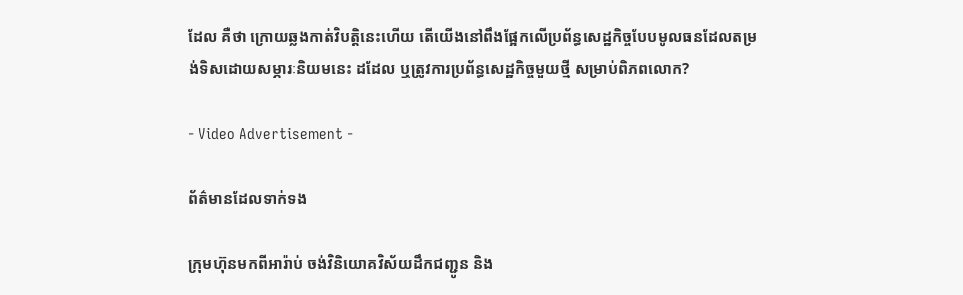ដែល គឺថា ក្រោយឆ្លងកាត់វិបត្តិនេះហើយ តើយើងនៅពឹងផ្អែកលើប្រព័ន្ធសេដ្ឋកិច្ចបែបមូលធនដែលតម្រង់ទិសដោយសម្ភារៈនិយមនេះ ដដែល ឬត្រូវការប្រព័ន្ធសេដ្ឋកិច្ចមួយថ្មី សម្រាប់ពិភពលោក?

- Video Advertisement -

ព័ត៌មានដែលទាក់ទង

ក្រុមហ៊ុនមកពីអារ៉ាប់ ចង់វិនិយោគវិស័យដឹកជញ្ជូន និង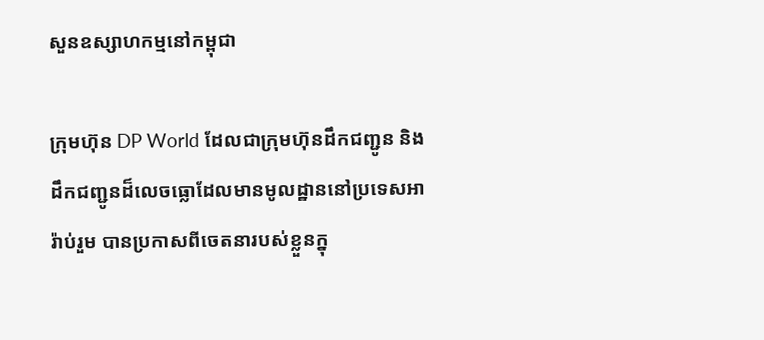សួនឧស្សាហកម្មនៅកម្ពុជា

ក្រុមហ៊ុន DP World ដែលជាក្រុមហ៊ុនដឹកជញ្ជូន និងដឹកជញ្ជូនដ៏លេចធ្លោដែលមានមូលដ្ឋាននៅប្រទេសអារ៉ាប់រួម បានប្រកាសពីចេតនារបស់ខ្លួនក្នុ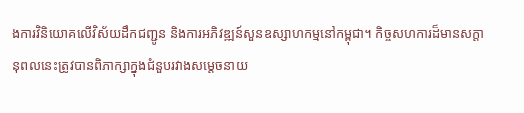ងការវិនិយោគលើវិស័យដឹកជញ្ជូន និងការអភិវឌ្ឍន៍សួនឧស្សាហកម្មនៅកម្ពុជា។ កិច្ចសហការដ៏មានសក្តានុពលនេះត្រូវបានពិភាក្សាក្នុងជំនួបរវាងសម្តេចនាយ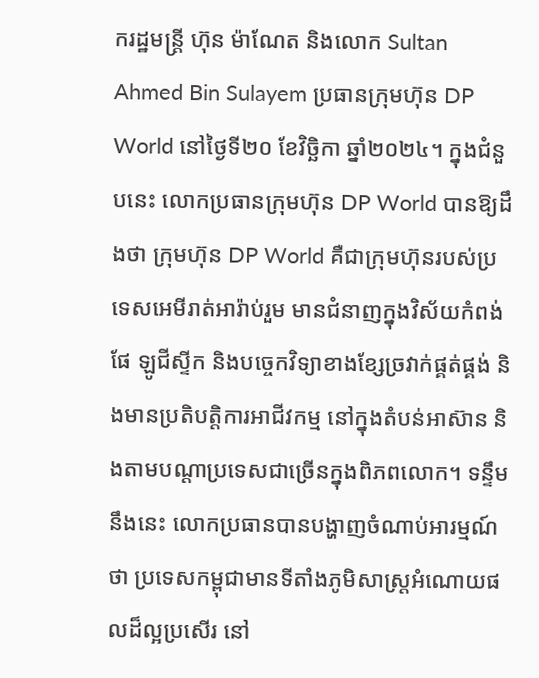ករដ្ឋមន្ត្រី ហ៊ុន ម៉ាណែត និងលោក Sultan Ahmed Bin Sulayem ប្រធានក្រុមហ៊ុន DP World នៅថ្ងៃទី២០ ខែវិច្ឆិកា ឆ្នាំ២០២៤។ ក្នុងជំនួបនេះ លោកប្រធានក្រុមហ៊ុន DP World បានឱ្យដឹងថា ក្រុមហ៊ុន DP World គឺជាក្រុមហ៊ុនរបស់ប្រទេសអេមីរាត់អារ៉ាប់រួម មានជំនាញក្នុងវិស័យកំពង់ផែ ឡូជីស្ទីក និងបច្ចេកវិទ្យាខាងខ្សែច្រវាក់ផ្គត់ផ្គង់ និងមានប្រតិបត្តិការអាជីវកម្ម នៅក្នុងតំបន់អាស៊ាន និងតាមបណ្ដាប្រទេសជាច្រើនក្នុងពិភពលោក។ ទន្ទឹមនឹងនេះ លោកប្រធានបានបង្ហាញចំណាប់អារម្មណ៍ថា ប្រទេសកម្ពុជាមានទីតាំងភូមិសាស្ត្រអំណោយផលដ៏ល្អប្រសើរ នៅ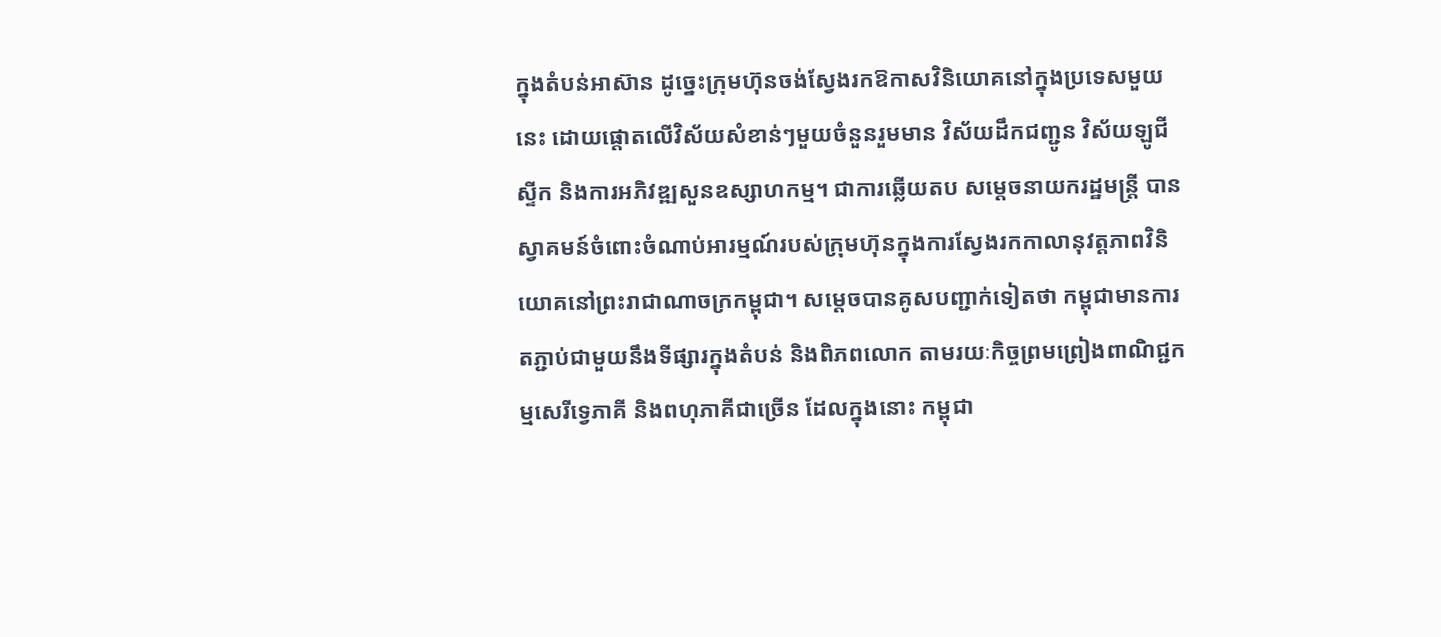ក្នុងតំបន់អាស៊ាន ដូច្នេះក្រុមហ៊ុនចង់ស្វែងរកឱកាសវិនិយោគនៅក្នុងប្រទេសមួយនេះ ដោយផ្តោតលើវិស័យសំខាន់ៗមួយចំនួនរួមមាន វិស័យដឹកជញ្ជូន វិស័យឡូជីស្ទីក និងការអភិវឌ្ឍសួនឧស្សាហកម្ម។ ជាការឆ្លើយតប សម្ដេចនាយករដ្ឋមន្រ្តី បានស្វាគមន៍ចំពោះចំណាប់អារម្មណ៍របស់ក្រុមហ៊ុនក្នុងការស្វែងរកកាលានុវត្តភាពវិនិយោគនៅព្រះរាជាណាចក្រកម្ពុជា។ សម្ដេចបានគូសបញ្ជាក់ទៀតថា កម្ពុជាមានការតភ្ជាប់ជាមួយនឹងទីផ្សារក្នុងតំបន់ និងពិភពលោក តាមរយៈកិច្ចព្រមព្រៀងពាណិជ្ជកម្មសេរីទ្វេភាគី និងពហុភាគីជាច្រើន ដែលក្នុងនោះ កម្ពុជា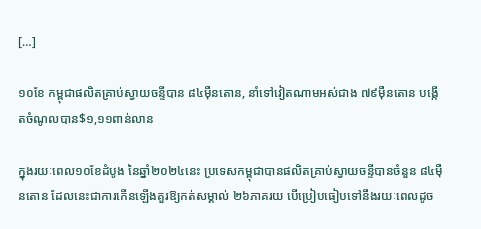[…]

១០ខែ កម្ពុជាផលិតគ្រាប់ស្វាយចន្ទីបាន ៨៤ម៉ឺនតោន, នាំទៅវៀតណាមអស់ជាង ៧៩ម៉ឺនតោន បង្កើតចំណូលបាន$១,១១ពាន់លាន

ក្នុងរយៈពេល១០ខែដំបូង នៃឆ្នាំ២០២៤នេះ ប្រទេសកម្ពុជាបានផលិតគ្រាប់ស្វាយចន្ទីបានចំនួន ៨៤ម៉ឺនតោន ដែលនេះជាការកើនឡើងគួរឱ្យកត់សម្គាល់ ២៦ភាគរយ បើប្រៀបធៀបទៅនឹងរយៈពេលដូច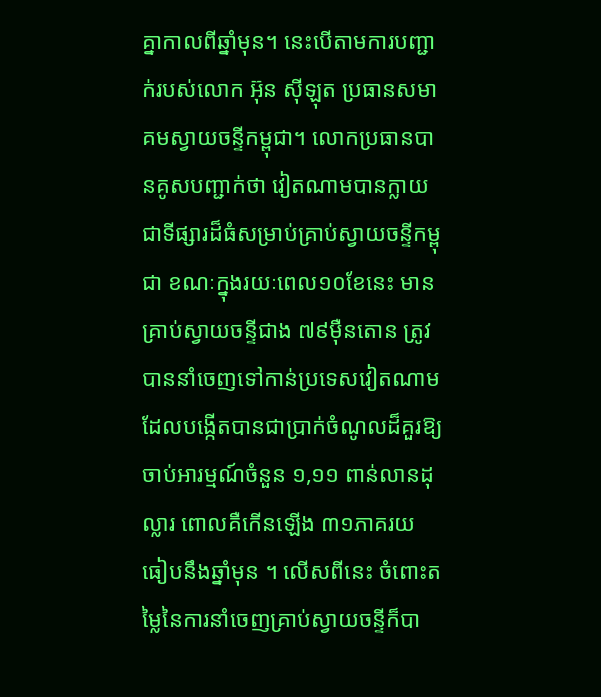គ្នាកាលពីឆ្នាំមុន។ នេះបើតាមការបញ្ជាក់របស់លោក អ៊ុន ស៊ីឡុត ប្រធានសមាគមស្វាយចន្ទីកម្ពុជា។ លោកប្រធានបានគូសបញ្ជាក់ថា វៀតណាមបានក្លាយជាទីផ្សារដ៏ធំសម្រាប់គ្រាប់ស្វាយចន្ទីកម្ពុជា ខណៈក្នុងរយៈពេល១០ខែនេះ មានគ្រាប់ស្វាយចន្ទីជាង ៧៩ម៉ឺនតោន ត្រូវបាននាំចេញទៅកាន់ប្រទេសវៀតណាម ដែលបង្កើតបានជាប្រាក់ចំណូលដ៏គួរឱ្យចាប់អារម្មណ៍ចំនួន ១,១១ ពាន់លានដុល្លារ ពោលគឺកើនឡើង ៣១ភាគរយ ធៀបនឹងឆ្នាំមុន ។ លើសពីនេះ ចំពោះតម្លៃនៃការនាំចេញគ្រាប់ស្វាយចន្ទីក៏បា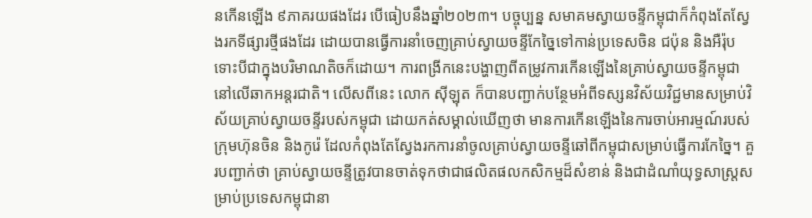នកើនឡើង ៩ភាគរយផងដែរ បើធៀបនឹងឆ្នាំ២០២៣។ បច្ចុប្បន្ន សមាគមស្វាយចន្ទីកម្ពុជាក៏កំពុងតែស្វែងរកទីផ្សារថ្មីផងដែរ ដោយបានធ្វើការនាំចេញគ្រាប់ស្វាយចន្ទីកែច្នៃទៅកាន់ប្រទេសចិន ជប៉ុន និងអឺរ៉ុប ទោះបីជាក្នុងបរិមាណតិចក៏ដោយ។ ការពង្រីកនេះបង្ហាញពីតម្រូវការកើនឡើងនៃគ្រាប់ស្វាយចន្ទីកម្ពុជានៅលើឆាកអន្តរជាតិ។ លើសពីនេះ លោក ស៊ីឡុត ក៏បានបញ្ជាក់បន្ថែមអំពីទស្សនវិស័យវិជ្ជមានសម្រាប់វិស័យគ្រាប់ស្វាយចន្ទីរបស់កម្ពុជា ដោយកត់សម្គាល់ឃើញថា មានការកើនឡើងនៃការចាប់អារម្មណ៍របស់ក្រុមហ៊ុនចិន និងកូរ៉េ ដែលកំពុងតែស្វែងរកការនាំចូលគ្រាប់ស្វាយចន្ទីឆៅពីកម្ពុជាសម្រាប់ធ្វើការកែច្នៃ។ គួរបញ្ជាក់ថា គ្រាប់ស្វាយចន្ទីត្រូវបានចាត់ទុកថាជាផលិតផលកសិកម្មដ៏សំខាន់ និងជាដំណាំយុទ្ធសាស្ត្រសម្រាប់ប្រទេសកម្ពុជានា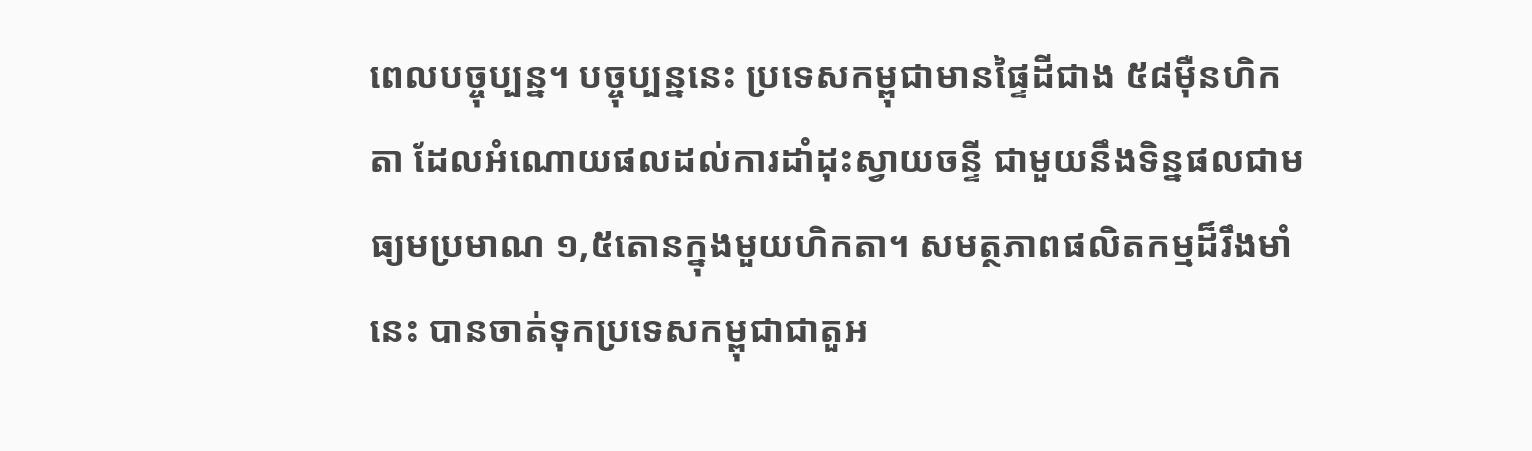ពេលបច្ចុប្បន្ន។ បច្ចុប្បន្ននេះ ប្រទេសកម្ពុជាមានផ្ទៃដីជាង ៥៨ម៉ឺនហិកតា ដែលអំណោយផលដល់ការដាំដុះស្វាយចន្ទី ជាមួយនឹងទិន្នផលជាមធ្យមប្រមាណ ១,៥តោនក្នុងមួយហិកតា។ សមត្ថភាពផលិតកម្មដ៏រឹងមាំនេះ បានចាត់ទុកប្រទេសកម្ពុជាជាតួអ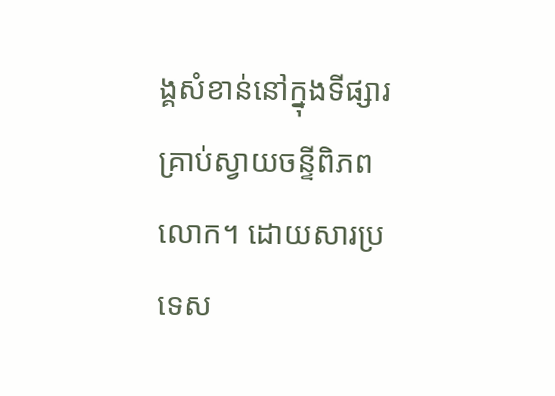ង្គសំខាន់នៅក្នុងទីផ្សារគ្រាប់ស្វាយចន្ទីពិភពលោក។ ដោយសារប្រទេស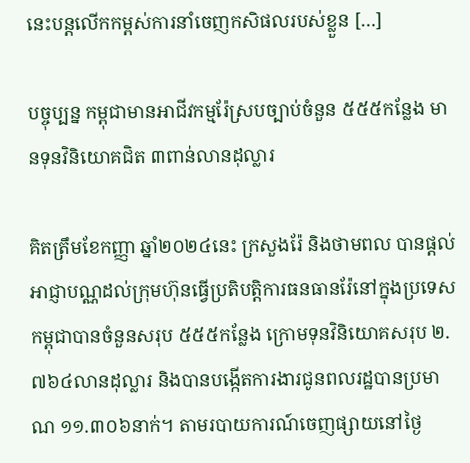នេះបន្តលើកកម្ពស់ការនាំចេញកសិផលរបស់ខ្លួន […]

បច្ចុប្បន្ន កម្ពុជាមានអាជីវកម្មរ៉ែស្របច្បាប់ចំនួន ៥៥៥កន្លែង មានទុនវិនិយោគជិត ៣ពាន់លានដុល្លារ

គិតត្រឹមខែកញ្ញា ឆ្នាំ២០២៤នេះ ក្រសួងរ៉ែ និងថាមពល បានផ្តល់អាជ្ញាបណ្ណដល់ក្រុមហ៊ុនធ្វើប្រតិបត្តិការធនធានរ៉ែនៅក្នុងប្រទេសកម្ពុជាបានចំនួនសរុប ៥៥៥កន្លែង ក្រោមទុនវិនិយោគសរុប ២.៧៦៤លានដុល្លារ និងបានបង្កើតការងារជូនពលរដ្ឋបានប្រមាណ ១១.៣០៦នាក់។ តាមរបាយការណ៍ចេញផ្សាយនៅថ្ងៃ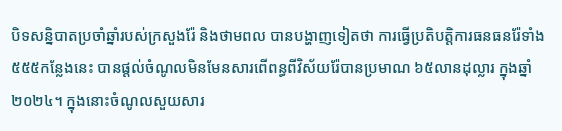បិទសន្និបាតប្រចាំឆ្នាំរបស់ក្រសួងរ៉ែ និងថាមពល បានបង្ហាញទៀតថា ការធ្វើប្រតិបត្តិការធនធនរ៉ែទាំង៥៥៥កន្លែងនេះ បានផ្តល់ចំណូលមិនមែនសារពើពន្ធពីវិស័យរ៉ែបានប្រមាណ ៦៥លានដុល្លារ ក្នុងឆ្នាំ២០២៤។ ក្នុងនោះចំណូលសួយសារ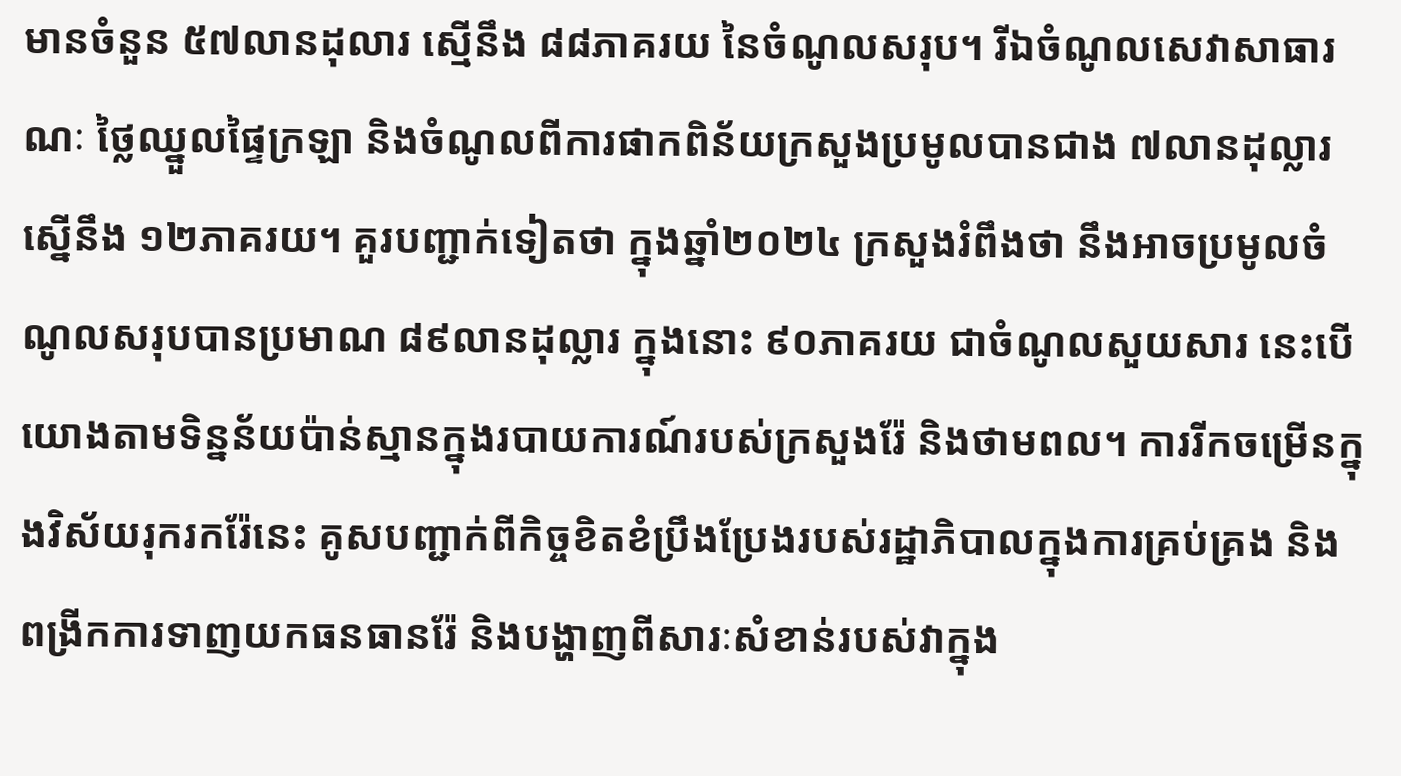មានចំនួន ៥៧លានដុលារ ស្មើនឹង ៨៨ភាគរយ នៃចំណូលសរុប។ រីឯចំណូលសេវាសាធារណៈ ថ្លៃឈ្នួលផ្ទៃក្រឡា និងចំណូលពីការផាកពិន័យក្រសួងប្រមូលបានជាង ៧លានដុល្លារ ស្នើនឹង ១២ភាគរយ។ គួរបញ្ជាក់ទៀតថា ក្នុងឆ្នាំ២០២៤ ក្រសួងរំពឹងថា នឹងអាចប្រមូលចំណូលសរុបបានប្រមាណ ៨៩លានដុល្លារ ក្នុងនោះ ៩០ភាគរយ ជាចំណូលសួយសារ នេះបើយោងតាមទិន្នន័យប៉ាន់ស្មានក្នុងរបាយការណ៍របស់ក្រសួងរ៉ែ និងថាមពល។ ការរីកចម្រើនក្នុងវិស័យរុករករ៉ែនេះ គូសបញ្ជាក់ពីកិច្ចខិតខំប្រឹងប្រែងរបស់រដ្ឋាភិបាលក្នុងការគ្រប់គ្រង និងពង្រីកការទាញយកធនធានរ៉ែ និងបង្ហាញពីសារៈសំខាន់របស់វាក្នុង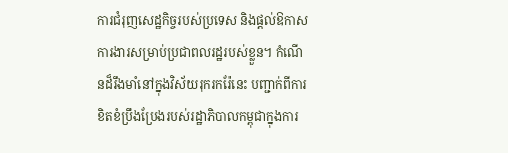ការជំរុញសេដ្ឋកិច្ចរបស់ប្រទេស និងផ្តល់ឱកាសការងារសម្រាប់ប្រជាពលរដ្ឋរបស់ខ្លួន។ កំណើនដ៏រឹងមាំនៅក្នុងវិស័យរុករករ៉ែនេះ បញ្ជាក់ពីការខិតខំប្រឹងប្រែងរបស់រដ្ឋាភិបាលកម្ពុជាក្នុងការ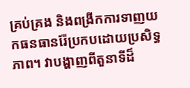គ្រប់គ្រង និងពង្រីកការទាញយកធនធានរ៉ែប្រកបដោយប្រសិទ្ធភាព។ វាបង្ហាញពីតួនាទីដ៏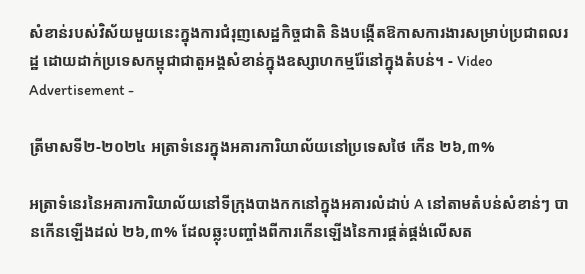សំខាន់របស់វិស័យមួយនេះក្នុងការជំរុញសេដ្ឋកិច្ចជាតិ និងបង្កើតឱកាសការងារសម្រាប់ប្រជាពលរដ្ឋ ដោយដាក់ប្រទេសកម្ពុជាជាតួអង្គសំខាន់ក្នុងឧស្សាហកម្មរ៉ែនៅក្នុងតំបន់។ - Video Advertisement -

ត្រីមាសទី២-២០២៤ អត្រាទំនេរក្នុងអគារការិយាល័យនៅប្រទេសថៃ កើន ២៦,៣%

អត្រាទំនេរនៃអគារការិយាល័យនៅទីក្រុងបាងកកនៅក្នុងអគារលំដាប់ A នៅតាមតំបន់សំខាន់ៗ បានកើនឡើងដល់ ២៦,៣% ដែលឆ្លុះបញ្ចាំងពីការកើនឡើងនៃការផ្គត់ផ្គង់លើសត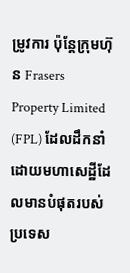ម្រូវការ ប៉ុន្តែក្រុមហ៊ុន Frasers Property Limited (FPL) ដែលដឹកនាំដោយមហាសេដ្ឋីដែលមានបំផុតរបស់ប្រទេស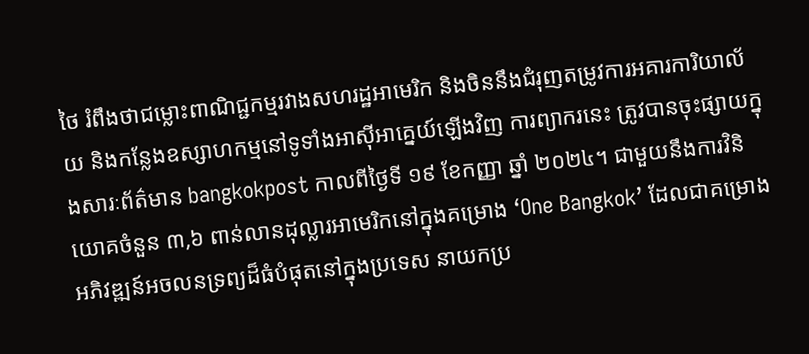ថៃ រំពឹងថាជម្លោះពាណិជ្ជកម្មរវាងសហរដ្ឋអាមេរិក និងចិននឹងជំរុញតម្រូវការអគារការិយាល័យ និងកន្លែងឧស្សាហកម្មនៅទូទាំងអាស៊ីអាគ្នេយ៍ឡើងវិញ ការព្យាករនេះ ត្រូវបានចុះផ្សាយក្នុងសារៈព័ត៌មាន bangkokpost កាលពីថ្ងៃទី ១៩ ខែកញ្ញា ឆ្នាំ ២០២៤។ ជាមួយនឹងការវិនិយោគចំនួន ៣,៦ ពាន់លានដុល្លារអាមេរិកនៅក្នុងគម្រោង ‘One Bangkok’ ដែលជាគម្រោងអភិវឌ្ឍន៍អចលនទ្រព្យដ៏ធំបំផុតនៅក្នុងប្រទេស នាយកប្រ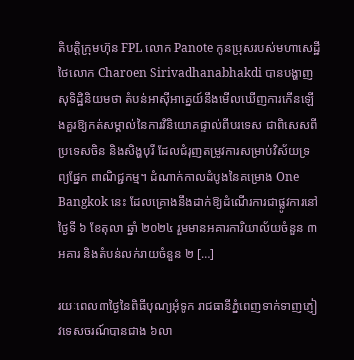តិបត្តិក្រុមហ៊ុន FPL លោក Panote កូនប្រុសរបស់មហាសេដ្ឋីថៃលោក Charoen Sirivadhanabhakdi បានបង្ហាញសុទិដ្ឋិនិយមថា តំបន់អាស៊ីអាគ្នេយ៍នឹងមើលឃើញការកើនឡើងគួរឱ្យកត់សម្គាល់នៃការវិនិយោគផ្ទាល់ពីបរទេស ជាពិសេសពីប្រទេសចិន និងសិង្ហបុរី ដែលជំរុញតម្រូវការសម្រាប់វិស័យទ្រព្យផ្នែក ពាណិជ្ជកម្ម។ ដំណាក់កាលដំបូងនៃគម្រោង One Bangkok នេះ ដែលគ្រោងនឹងដាក់ឱ្យដំណើរការជាផ្លូវការនៅថ្ងៃទី ៦ ខែតុលា ឆ្នាំ ២០២៤ រួមមានអគារការិយាល័យចំនួន ៣អគារ និងតំបន់លក់រាយចំនួន ២ […]

រយៈពេល៣ថ្ងៃនៃពិធីបុណ្យអុំទូក រាជធានីភ្នំពេញទាក់ទាញភ្ញៀវទេសចរណ៍បានជាង ៦លា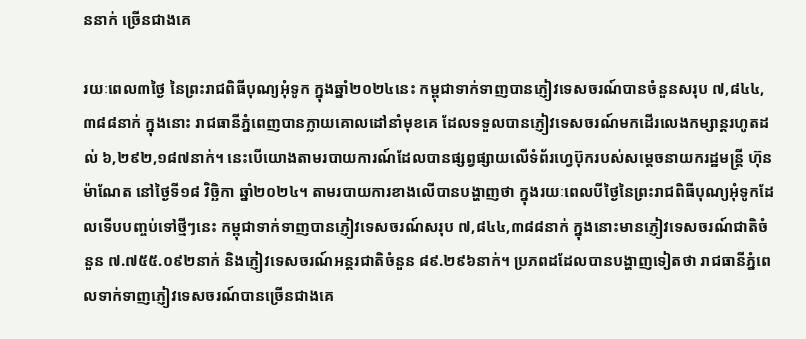ននាក់ ច្រើនជាងគេ

រយៈពេល៣ថ្ងៃ នៃព្រះរាជពិធីបុណ្យអុំទូក ក្នុងឆ្នាំ២០២៤នេះ កម្ពុជាទាក់ទាញបានភ្ញៀវទេសចរណ៍បានចំនួនសរុប ៧,៨៤៤,៣៨៨នាក់ ក្នុងនោះ រាជធានីភ្នំពេញបានក្លាយគោលដៅនាំមុខគេ ដែលទទួលបានភ្ញៀវទេសចរណ៍មកដើរលេងកម្សាន្តរហូតដល់ ៦,២៩២,១៨៧នាក់។ នេះបើយោងតាមរបាយការណ៍ដែលបានផ្សព្វផ្សាយលើទំព័រហ្វេប៊ុករបស់សម្តេចនាយករដ្ឋមន្រ្តី ហ៊ុន ម៉ាណែត នៅថ្ងៃទី១៨ វិច្ឆិកា ឆ្នាំ២០២៤។ តាមរបាយការខាងលើបានបង្ហាញថា ក្នុងរយៈពេលបីថ្ងៃនៃព្រះរាជពិធីបុណ្យអុំទូកដែលទើបបញ្ចប់ទៅថ្មីៗនេះ កម្ពុជាទាក់ទាញបានភ្ញៀវទេសចរណ៍សរុប ៧,៨៤៤,៣៨៨នាក់ ក្នុងនោះមានភ្ញៀវទេសចរណ៍ជាតិចំនួន ៧.៧៥៥.០៩២នាក់ និងភ្ញៀវទេសចរណ៍អន្តរជាតិចំនួន ៨៩.២៩៦នាក់។ ប្រភពដដែលបានបង្ហាញទៀតថា រាជធានីភ្នំពេលទាក់ទាញភ្ញៀវទេសចរណ៍បានច្រើនជាងគេ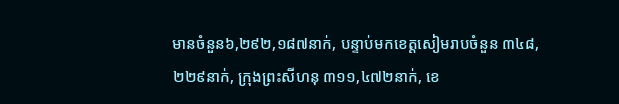មានចំនួន៦,២៩២,១៨៧នាក់, បន្ទាប់មកខេត្តសៀមរាបចំនួន ៣៤៨,២២៩នាក់, ក្រុងព្រះសីហនុ ៣១១,៤៧២នាក់, ខេ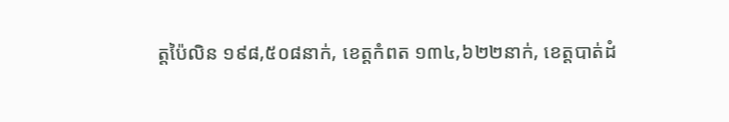ត្តប៉ៃលិន ១៩៨,៥០៨នាក់, ខេត្តកំពត ១៣៤,៦២២នាក់, ខេត្តបាត់ដំ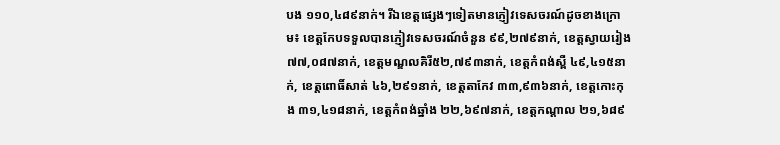បង ១១០,៤៨៩នាក់។ រីឯខេត្តផ្សេងៗទៀតមានភ្ញៀវទេសចរណ៍ដូចខាងក្រោម៖ ខេត្តកែបទទួលបានភ្ញៀវទេសចរណ៍ចំនួន ៩៩,២៧៩នាក់, ខេត្តស្វាយរៀង ៧៧,០៨៧នាក់, ខេត្តមណ្ឌលគិរី៥២,៧៩៣នាក់, ខេត្តកំពង់ស្ពឺ ៤៩,៤១៥នាក់, ខេត្តពោធិ៍សាត់ ៤៦,២៩១នាក់, ខេត្តតាកែវ ៣៣,៩៣៦នាក់, ខេត្តកោះកុង ៣១,៤១៨នាក់, ខេត្តកំពង់ឆ្នាំង ២២,៦៩៧នាក់, ខេត្តកណ្តាល ២១,៦៨៩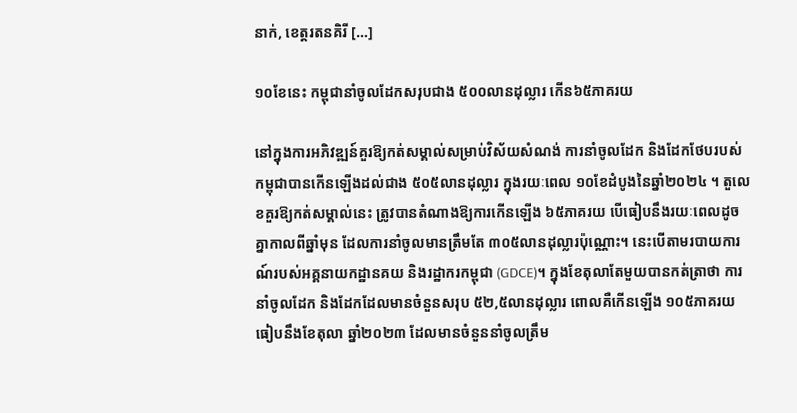នាក់, ខេត្តរតនគិរី […]

១០ខែនេះ កម្ពុជានាំចូលដែកសរុបជាង ៥០០លានដុល្លារ កើន៦៥ភាគរយ

នៅក្នុងការអភិវឌ្ឍន៍គួរឱ្យកត់សម្គាល់សម្រាប់វិស័យសំណង់ ការនាំចូលដែក និងដែកថែបរបស់កម្ពុជាបានកើនឡើងដល់ជាង ៥០៥លានដុល្លារ ក្នុងរយៈពេល ១០ខែដំបូងនៃឆ្នាំ២០២៤ ។ តួលេខគួរឱ្យកត់សម្គាល់នេះ ត្រូវបានតំណាងឱ្យការកើនឡើង ៦៥ភាគរយ បើធៀបនឹងរយៈពេលដូចគ្នាកាលពីឆ្នាំមុន ដែលការនាំចូលមានត្រឹមតែ ៣០៥លានដុល្លារប៉ុណ្ណោះ។ នេះបើតាមរបាយការណ៍របស់អគ្គនាយកដ្ឋានគយ និងរដ្ឋាករកម្ពុជា (GDCE)។ ក្នុងខែតុលាតែមួយបានកត់ត្រាថា ការនាំចូលដែក និងដែកដែលមានចំនួនសរុប ៥២,៥លានដុល្លារ ពោលគឺកើនឡើង ១០៥ភាគរយ ធៀបនឹងខែតុលា ឆ្នាំ២០២៣ ដែលមានចំនួននាំចូលត្រឹម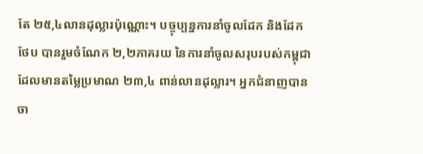តែ ២៥,៤លានដុល្លារប៉ុណ្ណោះ។ បច្ចុប្បន្នការនាំចូលដែក និងដែកថែប បានរួមចំណែក ២,២ភាគរយ នៃការនាំចូលសរុបរបស់កម្ពុជា ដែលមានតម្លៃប្រមាណ ២៣,៤ ពាន់លានដុល្លារ។ អ្នកជំនាញបានចា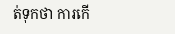ត់ទុកថា ការកើ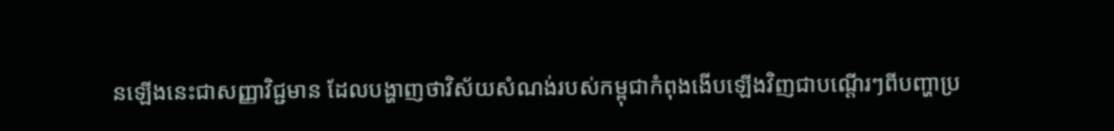នឡើងនេះជាសញ្ញាវិជ្ជមាន ដែលបង្ហាញថាវិស័យសំណង់របស់កម្ពុជាកំពុងងើបឡើងវិញជាបណ្តើរៗពីបញ្ហាប្រ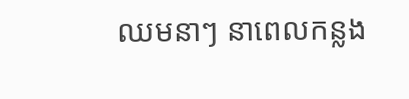ឈមនាៗ នាពេលកន្លង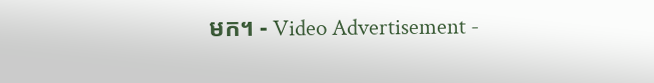មក។ - Video Advertisement -